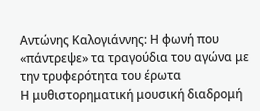Αντώνης Καλογιάννης: Η φωνή που «πάντρεψε» τα τραγούδια του αγώνα με την τρυφερότητα του έρωτα
Η μυθιστορηματική μουσική διαδρομή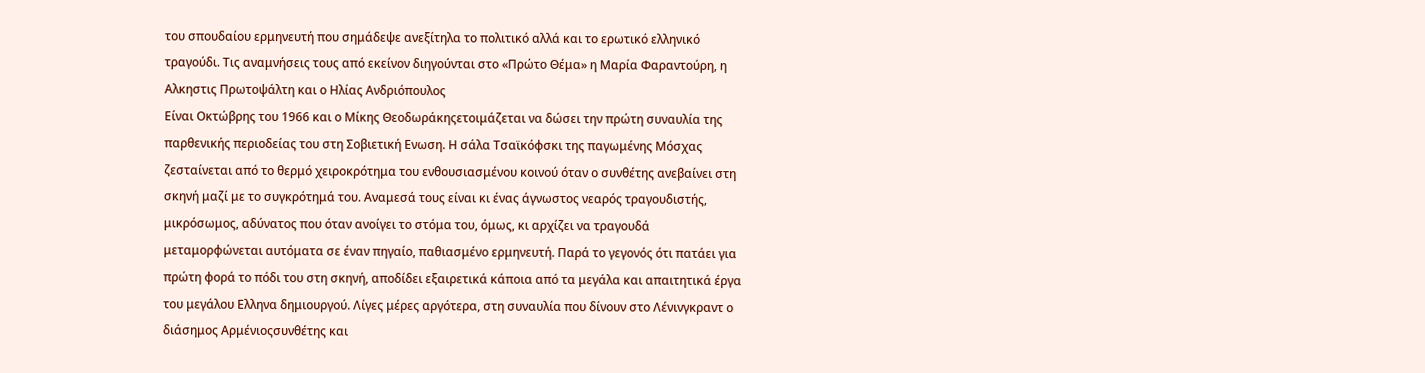του σπουδαίου ερμηνευτή που σημάδεψε ανεξίτηλα το πολιτικό αλλά και το ερωτικό ελληνικό τραγούδι. Τις αναμνήσεις τους από εκείνον διηγούνται στο «Πρώτο Θέμα» η Μαρία Φαραντούρη, η Αλκηστις Πρωτοψάλτη και ο Ηλίας Ανδριόπουλος
Είναι Οκτώβρης του 1966 και ο Μίκης Θεοδωράκηςετοιμάζεται να δώσει την πρώτη συναυλία της παρθενικής περιοδείας του στη Σοβιετική Ενωση. Η σάλα Τσαϊκόφσκι της παγωμένης Μόσχας ζεσταίνεται από το θερμό χειροκρότημα του ενθουσιασμένου κοινού όταν ο συνθέτης ανεβαίνει στη σκηνή μαζί με το συγκρότημά του. Αναμεσά τους είναι κι ένας άγνωστος νεαρός τραγουδιστής, μικρόσωμος, αδύνατος που όταν ανοίγει το στόμα του, όμως, κι αρχίζει να τραγουδά μεταμορφώνεται αυτόματα σε έναν πηγαίο, παθιασμένο ερμηνευτή. Παρά το γεγονός ότι πατάει για πρώτη φορά το πόδι του στη σκηνή, αποδίδει εξαιρετικά κάποια από τα μεγάλα και απαιτητικά έργα του μεγάλου Ελληνα δημιουργού. Λίγες μέρες αργότερα, στη συναυλία που δίνουν στο Λένινγκραντ ο διάσημος Αρμένιοςσυνθέτης και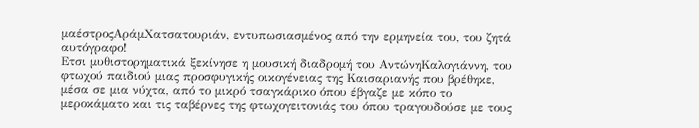μαέστροςΑράμΧατσατουριάν, εντυπωσιασμένος από την ερμηνεία του, του ζητά αυτόγραφο!
Ετσι μυθιστορηματικά ξεκίνησε η μουσική διαδρομή του ΑντώνηΚαλογιάννη, του φτωχού παιδιού μιας προσφυγικής οικογένειας της Καισαριανής που βρέθηκε, μέσα σε μια νύχτα, από το μικρό τσαγκάρικο όπου έβγαζε με κόπο το μεροκάματο και τις ταβέρνες της φτωχογειτονιάς του όπου τραγουδούσε με τους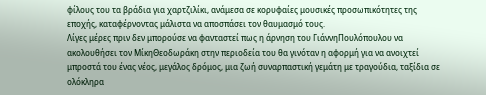φίλους του τα βράδια για χαρτζιλίκι, ανάμεσα σε κορυφαίες μουσικές προσωπικότητες της εποχής, καταφέρνοντας μάλιστα να αποσπάσει τον θαυμασμό τους.
Λίγες μέρες πριν δεν μπορούσε να φανταστεί πως η άρνηση του ΓιάννηΠουλόπουλου να ακολουθήσει τον ΜίκηΘεοδωράκη στην περιοδεία του θα γινόταν η αφορμή για να ανοιχτεί μπροστά του ένας νέος, μεγάλος δρόμος, μια ζωή συναρπαστική γεμάτη με τραγούδια, ταξίδια σε ολόκληρα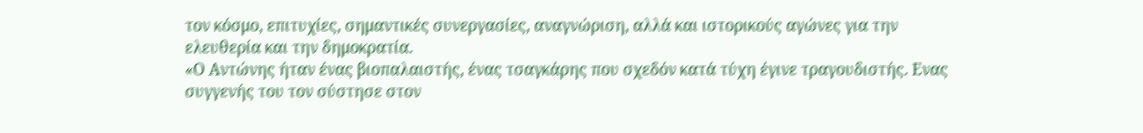τον κόσμο, επιτυχίες, σημαντικές συνεργασίες, αναγνώριση, αλλά και ιστορικούς αγώνες για την ελευθερία και την δημοκρατία.
«Ο Αντώνης ήταν ένας βιοπαλαιστής, ένας τσαγκάρης που σχεδόν κατά τύχη έγινε τραγουδιστής. Ενας συγγενής του τον σύστησε στον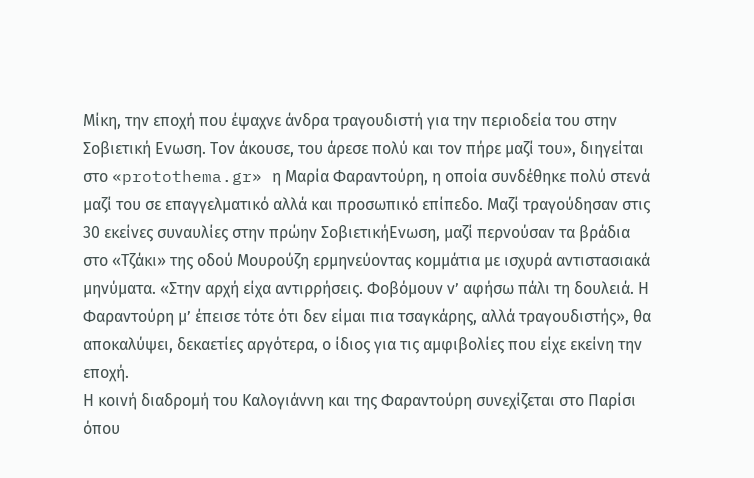Μίκη, την εποχή που έψαχνε άνδρα τραγουδιστή για την περιοδεία του στην Σοβιετική Ενωση. Τον άκουσε, του άρεσε πολύ και τον πήρε μαζί του», διηγείται στο «protothema.gr» η Μαρία Φαραντούρη, η οποία συνδέθηκε πολύ στενά μαζί του σε επαγγελματικό αλλά και προσωπικό επίπεδο. Μαζί τραγούδησαν στις 30 εκείνες συναυλίες στην πρώην ΣοβιετικήΕνωση, μαζί περνούσαν τα βράδια στο «Τζάκι» της οδού Μουρούζη ερμηνεύοντας κομμάτια με ισχυρά αντιστασιακά μηνύματα. «Στην αρχή είχα αντιρρήσεις. Φοβόμουν ν’ αφήσω πάλι τη δουλειά. Η Φαραντούρη μ’ έπεισε τότε ότι δεν είμαι πια τσαγκάρης, αλλά τραγουδιστής», θα αποκαλύψει, δεκαετίες αργότερα, ο ίδιος για τις αμφιβολίες που είχε εκείνη την εποχή.
Η κοινή διαδρομή του Καλογιάννη και της Φαραντούρη συνεχίζεται στο Παρίσι όπου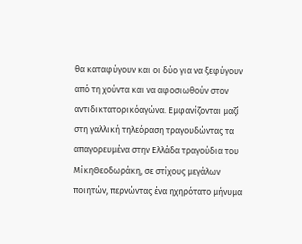θα καταφύγουν και οι δύο για να ξεφύγουν από τη χούντα και να αφοσιωθούν στον αντιδικτατορικόαγώνα. Εμφανίζονται μαζί στη γαλλική τηλεόραση τραγουδώντας τα απαγορευμένα στην Ελλάδα τραγούδια του ΜίκηΘεοδωράκη, σε στίχους μεγάλων ποιητών, περνώντας ένα ηχηρότατο μήνυμα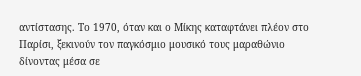αντίστασης. Το 1970, όταν και ο Μίκης καταφτάνει πλέον στο Παρίσι, ξεκινούν τον παγκόσμιο μουσικό τους μαραθώνιο δίνοντας μέσα σε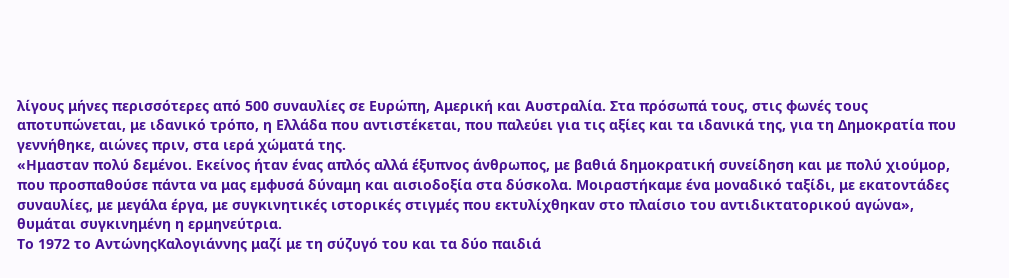λίγους μήνες περισσότερες από 500 συναυλίες σε Ευρώπη, Αμερική και Αυστραλία. Στα πρόσωπά τους, στις φωνές τους αποτυπώνεται, με ιδανικό τρόπο, η Ελλάδα που αντιστέκεται, που παλεύει για τις αξίες και τα ιδανικά της, για τη Δημοκρατία που γεννήθηκε, αιώνες πριν, στα ιερά χώματά της.
«Ημασταν πολύ δεμένοι. Εκείνος ήταν ένας απλός αλλά έξυπνος άνθρωπος, με βαθιά δημοκρατική συνείδηση και με πολύ χιούμορ, που προσπαθούσε πάντα να μας εμφυσά δύναμη και αισιοδοξία στα δύσκολα. Μοιραστήκαμε ένα μοναδικό ταξίδι, με εκατοντάδες συναυλίες, με μεγάλα έργα, με συγκινητικές ιστορικές στιγμές που εκτυλίχθηκαν στο πλαίσιο του αντιδικτατορικού αγώνα», θυμάται συγκινημένη η ερμηνεύτρια.
Το 1972 το ΑντώνηςΚαλογιάννης μαζί με τη σύζυγό του και τα δύο παιδιά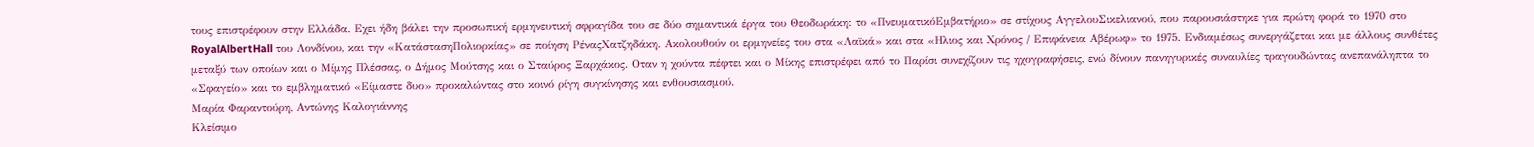τους επιστρέφουν στην Ελλάδα. Εχει ήδη βάλει την προσωπική ερμηνευτική σφραγίδα του σε δύο σημαντικά έργα του Θεοδωράκη: το «ΠνευματικόΕμβατήριο» σε στίχους ΑγγελουΣικελιανού, που παρουσιάστηκε για πρώτη φορά το 1970 στο RoyalAlbertHall του Λονδίνου, και την «ΚατάστασηΠολιορκίας» σε ποίηση ΡέναςΧατζηδάκη. Ακολουθούν οι ερμηνείες του στα «Λαϊκά» και στα «Ηλιος και Χρόνος / Επιφάνεια Αβέρωφ» το 1975. Ενδιαμέσως συνεργάζεται και με άλλους συνθέτες μεταξύ των οποίων και ο Μίμης Πλέσσας, ο Δήμος Μούτσης και ο Σταύρος Ξαρχάκος. Οταν η χούντα πέφτει και ο Μίκης επιστρέφει από το Παρίσι συνεχίζουν τις ηχογραφήσεις, ενώ δίνουν πανηγυρικές συναυλίες τραγουδώντας ανεπανάληπτα το «Σφαγείο» και το εμβληματικό «Είμαστε δυο» προκαλώντας στο κοινό ρίγη συγκίνησης και ενθουσιασμού.
Μαρία Φαραντούρη, Αντώνης Καλογιάννης
Κλείσιμο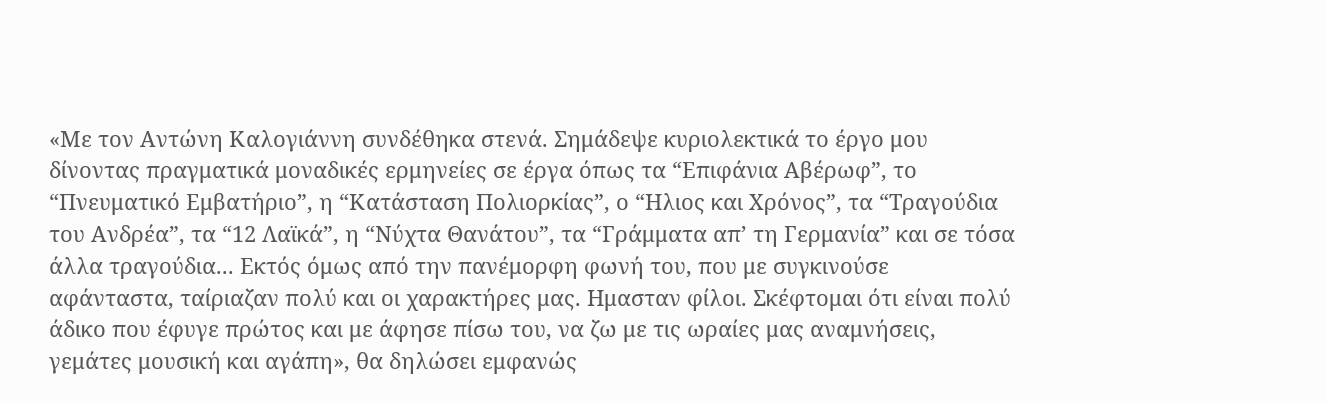«Με τον Αντώνη Καλογιάννη συνδέθηκα στενά. Σημάδεψε κυριολεκτικά το έργο μου δίνοντας πραγματικά μοναδικές ερμηνείες σε έργα όπως τα “Επιφάνια Αβέρωφ”, το “Πνευματικό Εμβατήριο”, η “Κατάσταση Πολιορκίας”, ο “Ηλιος και Χρόνος”, τα “Τραγούδια του Ανδρέα”, τα “12 Λαϊκά”, η “Νύχτα Θανάτου”, τα “Γράμματα απ’ τη Γερμανία” και σε τόσα άλλα τραγούδια... Εκτός όμως από την πανέμορφη φωνή του, που με συγκινούσε αφάνταστα, ταίριαζαν πολύ και οι χαρακτήρες μας. Ημασταν φίλοι. Σκέφτομαι ότι είναι πολύ άδικο που έφυγε πρώτος και με άφησε πίσω του, να ζω με τις ωραίες μας αναμνήσεις, γεμάτες μουσική και αγάπη», θα δηλώσει εμφανώς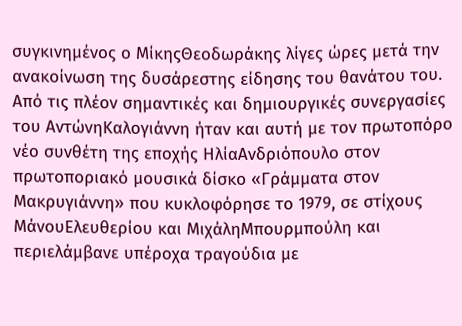συγκινημένος ο ΜίκηςΘεοδωράκης λίγες ώρες μετά την ανακοίνωση της δυσάρεστης είδησης του θανάτου του.
Από τις πλέον σημαντικές και δημιουργικές συνεργασίες του ΑντώνηΚαλογιάννη ήταν και αυτή με τον πρωτοπόρο νέο συνθέτη της εποχής ΗλίαΑνδριόπουλο στον πρωτοποριακό μουσικά δίσκο «Γράμματα στον Μακρυγιάννη» που κυκλοφόρησε το 1979, σε στίχους ΜάνουΕλευθερίου και ΜιχάληΜπουρμπούλη και περιελάμβανε υπέροχα τραγούδια με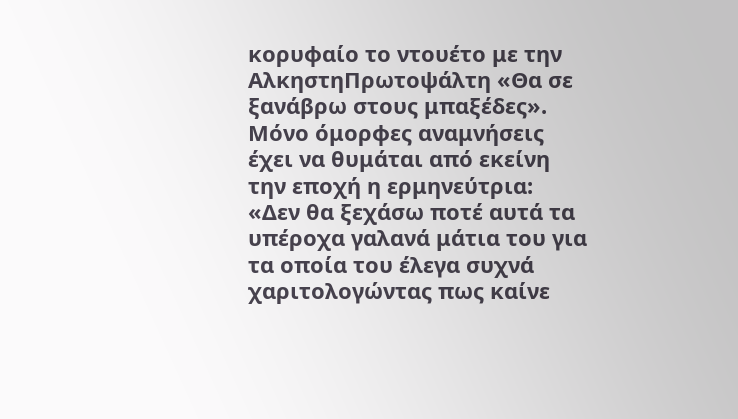κορυφαίο το ντουέτο με την ΑλκηστηΠρωτοψάλτη «Θα σε ξανάβρω στους μπαξέδες».
Μόνο όμορφες αναμνήσεις έχει να θυμάται από εκείνη την εποχή η ερμηνεύτρια: «Δεν θα ξεχάσω ποτέ αυτά τα υπέροχα γαλανά μάτια του για τα οποία του έλεγα συχνά χαριτολογώντας πως καίνε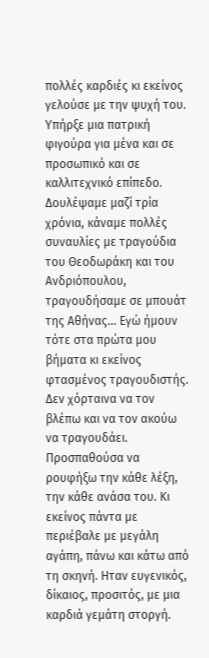πολλές καρδιές κι εκείνος γελούσε με την ψυχή του. Υπήρξε μια πατρική φιγούρα για μένα και σε προσωπικό και σε καλλιτεχνικό επίπεδο. Δουλέψαμε μαζί τρία χρόνια, κάναμε πολλές συναυλίες με τραγούδια του Θεοδωράκη και του Ανδριόπουλου, τραγουδήσαμε σε μπουάτ της Αθήνας... Εγώ ήμουν τότε στα πρώτα μου βήματα κι εκείνος φτασμένος τραγουδιστής. Δεν χόρταινα να τον βλέπω και να τον ακούω να τραγουδάει. Προσπαθούσα να ρουφήξω την κάθε λέξη, την κάθε ανάσα του. Κι εκείνος πάντα με περιέβαλε με μεγάλη αγάπη, πάνω και κάτω από τη σκηνή. Ηταν ευγενικός, δίκαιος, προσιτός, με μια καρδιά γεμάτη στοργή.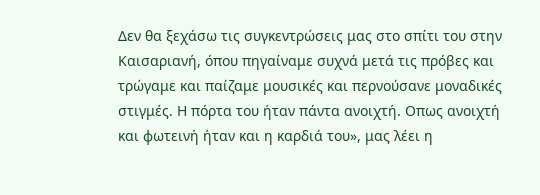Δεν θα ξεχάσω τις συγκεντρώσεις μας στο σπίτι του στην Καισαριανή, όπου πηγαίναμε συχνά μετά τις πρόβες και τρώγαμε και παίζαμε μουσικές και περνούσανε μοναδικές στιγμές. Η πόρτα του ήταν πάντα ανοιχτή. Οπως ανοιχτή και φωτεινή ήταν και η καρδιά του», μας λέει η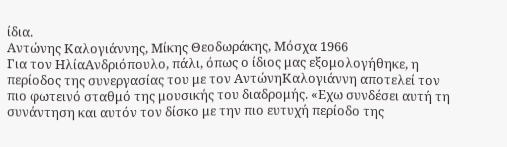ίδια.
Αντώνης Καλογιάννης, Μίκης Θεοδωράκης, Μόσχα 1966
Για τον ΗλίαΑνδριόπουλο, πάλι, όπως ο ίδιος μας εξομολογήθηκε, η περίοδος της συνεργασίας του με τον ΑντώνηΚαλογιάννη αποτελεί τον πιο φωτεινό σταθμό της μουσικής του διαδρομής. «Εχω συνδέσει αυτή τη συνάντηση και αυτόν τον δίσκο με την πιο ευτυχή περίοδο της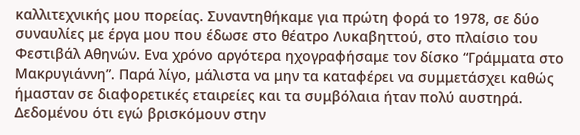καλλιτεχνικής μου πορείας. Συναντηθήκαμε για πρώτη φορά το 1978, σε δύο συναυλίες με έργα μου που έδωσε στο θέατρο Λυκαβηττού, στο πλαίσιο του Φεστιβάλ Αθηνών. Ενα χρόνο αργότερα ηχογραφήσαμε τον δίσκο “Γράμματα στο Μακρυγιάννη”. Παρά λίγο, μάλιστα να μην τα καταφέρει να συμμετάσχει καθώς ήμασταν σε διαφορετικές εταιρείες και τα συμβόλαια ήταν πολύ αυστηρά. Δεδομένου ότι εγώ βρισκόμουν στην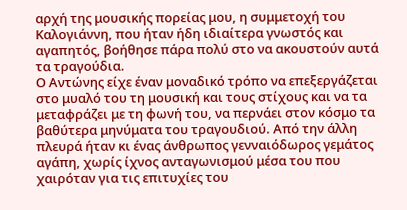αρχή της μουσικής πορείας μου, η συμμετοχή του Καλογιάννη, που ήταν ήδη ιδιαίτερα γνωστός και αγαπητός, βοήθησε πάρα πολύ στο να ακουστούν αυτά τα τραγούδια.
Ο Αντώνης είχε έναν μοναδικό τρόπο να επεξεργάζεται στο μυαλό του τη μουσική και τους στίχους και να τα μεταφράζει με τη φωνή του, να περνάει στον κόσμο τα βαθύτερα μηνύματα του τραγουδιού. Από την άλλη πλευρά ήταν κι ένας άνθρωπος γενναιόδωρος γεμάτος αγάπη, χωρίς ίχνος ανταγωνισμού μέσα του που χαιρόταν για τις επιτυχίες του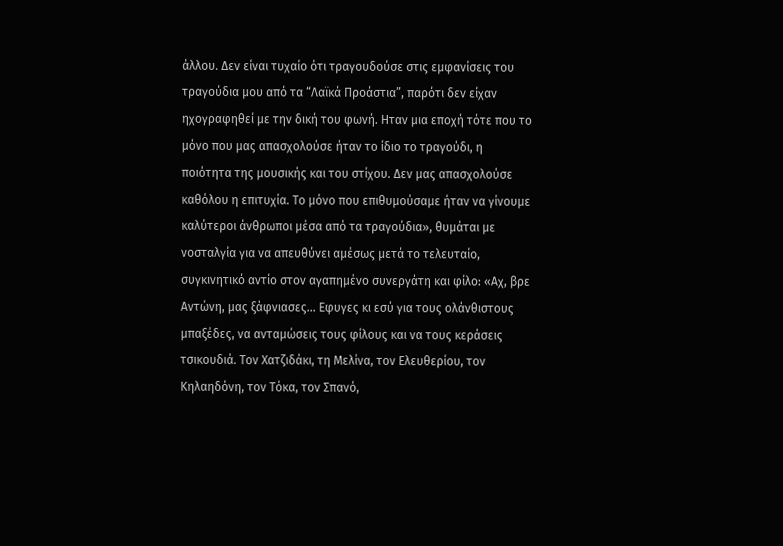άλλου. Δεν είναι τυχαίο ότι τραγουδούσε στις εμφανίσεις του τραγούδια μου από τα “Λαϊκά Προάστια”, παρότι δεν είχαν ηχογραφηθεί με την δική του φωνή. Ηταν μια εποχή τότε που το μόνο που μας απασχολούσε ήταν το ίδιο το τραγούδι, η ποιότητα της μουσικής και του στίχου. Δεν μας απασχολούσε καθόλου η επιτυχία. Το μόνο που επιθυμούσαμε ήταν να γίνουμε καλύτεροι άνθρωποι μέσα από τα τραγούδια», θυμάται με νοσταλγία για να απευθύνει αμέσως μετά το τελευταίο, συγκινητικό αντίο στον αγαπημένο συνεργάτη και φίλο: «Αχ, βρε Αντώνη, μας ξάφνιασες... Εφυγες κι εσύ για τους ολάνθιστους μπαξέδες, να ανταμώσεις τους φίλους και να τους κεράσεις τσικουδιά. Τον Χατζιδάκι, τη Μελίνα, τον Ελευθερίου, τον Κηλαηδόνη, τον Τόκα, τον Σπανό,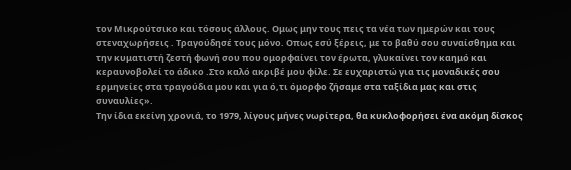τον Μικρούτσικο και τόσους άλλους. Ομως μην τους πεις τα νέα των ημερών και τους στεναχωρήσεις . Τραγούδησέ τους μόνο. Οπως εσύ ξέρεις, με το βαθύ σου συναίσθημα και την κυματιστή ζεστή φωνή σου που ομορφαίνει τον έρωτα, γλυκαίνει τον καημό και κεραυνοβολεί το άδικο .Στο καλό ακριβέ μου φίλε. Σε ευχαριστώ για τις μοναδικές σου ερμηνείες στα τραγούδια μου και για ό,τι όμορφο ζήσαμε στα ταξίδια μας και στις συναυλίες».
Την ίδια εκείνη χρονιά, το 1979, λίγους μήνες νωρίτερα, θα κυκλοφορήσει ένα ακόμη δίσκος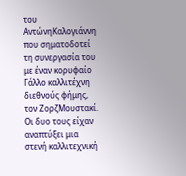του ΑντώνηΚαλογιάννη που σηματοδοτεί τη συνεργασία του με έναν κορυφαίο Γάλλο καλλιτέχνη διεθνούς φήμης, τον ΖορζΜουστακί. Οι δυο τους είχαν αναπτύξει μια στενή καλλιτεχνική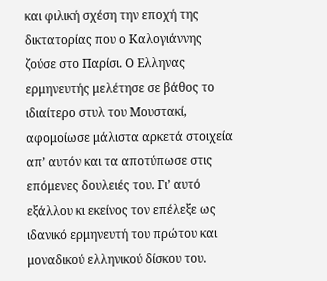και φιλική σχέση την εποχή της δικτατορίας που ο Καλογιάννης ζούσε στο Παρίσι. Ο Ελληνας ερμηνευτής μελέτησε σε βάθος το ιδιαίτερο στυλ του Μουστακί, αφομοίωσε μάλιστα αρκετά στοιχεία απ’ αυτόν και τα αποτύπωσε στις επόμενες δουλειές του. Γι’ αυτό εξάλλου κι εκείνος τον επέλεξε ως ιδανικό ερμηνευτή του πρώτου και μοναδικού ελληνικού δίσκου του.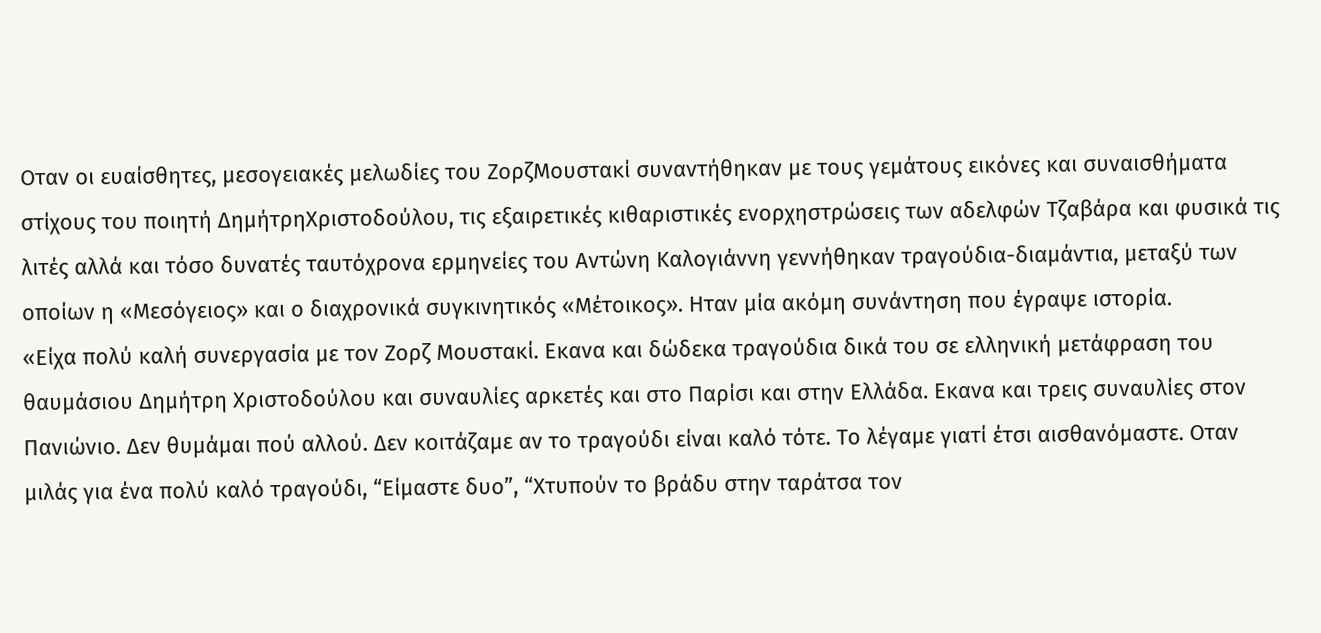Οταν οι ευαίσθητες, μεσογειακές μελωδίες του ΖορζΜουστακί συναντήθηκαν με τους γεμάτους εικόνες και συναισθήματα στίχους του ποιητή ΔημήτρηΧριστοδούλου, τις εξαιρετικές κιθαριστικές ενορχηστρώσεις των αδελφών Τζαβάρα και φυσικά τις λιτές αλλά και τόσο δυνατές ταυτόχρονα ερμηνείες του Αντώνη Καλογιάννη γεννήθηκαν τραγούδια-διαμάντια, μεταξύ των οποίων η «Μεσόγειος» και ο διαχρονικά συγκινητικός «Μέτοικος». Ηταν μία ακόμη συνάντηση που έγραψε ιστορία.
«Είχα πολύ καλή συνεργασία με τον Ζορζ Μουστακί. Εκανα και δώδεκα τραγούδια δικά του σε ελληνική μετάφραση του θαυμάσιου Δημήτρη Χριστοδούλου και συναυλίες αρκετές και στο Παρίσι και στην Ελλάδα. Εκανα και τρεις συναυλίες στον Πανιώνιο. Δεν θυμάμαι πού αλλού. Δεν κοιτάζαμε αν το τραγούδι είναι καλό τότε. Το λέγαμε γιατί έτσι αισθανόμαστε. Οταν μιλάς για ένα πολύ καλό τραγούδι, “Είμαστε δυο”, “Χτυπούν το βράδυ στην ταράτσα τον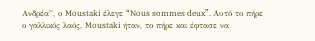Ανδρέα”, ο Moustaki έλεγε “Nous sommes deux”. Αυτό το πήρε ο γαλλικός λαός, Moustaki ήταν, το πήρε και έφτασε να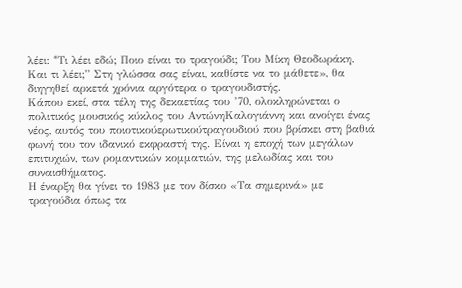λέει: “Tι λέει εδώ; Ποιο είναι το τραγούδι; Του Μίκη Θεοδωράκη. Και τι λέει;” Στη γλώσσα σας είναι, καθίστε να το μάθετε», θα διηγηθεί αρκετά χρόνια αργότερα ο τραγουδιστής.
Κάπου εκεί, στα τέλη της δεκαετίας του ’70, ολοκληρώνεται ο πολιτικός μουσικός κύκλος του ΑντώνηΚαλογιάννη και ανοίγει ένας νέος, αυτός του ποιοτικούερωτικούτραγουδιού που βρίσκει στη βαθιά φωνή του τον ιδανικό εκφραστή της. Είναι η εποχή των μεγάλων επιτυχιών, των ρομαντικών κομματιών, της μελωδίας και του συναισθήματος.
Η έναρξη θα γίνει το 1983 με τον δίσκο «Τα σημερινά» με τραγούδια όπως τα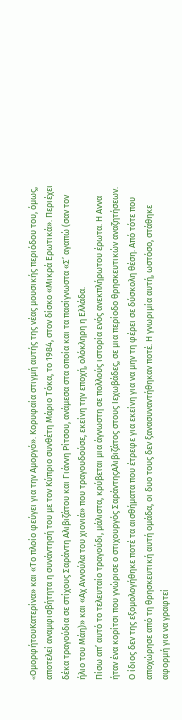«OμορφήτουΚατερίνα» και «Το πλοίο φεύγει για την Αμοργό». Κορυφαία στιγμή αυτής της νέας μουσικής περιόδου του, όμως, αποτελεί αναμφισβήτητα η συνάντησή του με τον Κύπριο συνθέτη Μάριο Τόκα, το 1984, στον δίσκο «Μικρά Ερωτικά». Περιέχει δέκα τραγούδια σε στίχους Σαράντη Αλιβιζάτου και Γιάννη Ρίτσου, ανάμεσα στα οποία και τα πασίγνωστα «Σ’ αγαπώ (σαν τον ήλιο του Μάη)» και «Αχ Αννούλα του χιονιά» που τραγουδούσε, εκείνη την εποχή, ολόκληρη η Ελλάδα.
Πίσω απ’ αυτό το τελευταίο τραγούδι, μάλιστα, κρύβεται μια άγνωστη σε πολλούς ιστορία ενός ανεκπλήρωτου έρωτα. Η Αννα ήταν ένα κορίτσι που γνώρισε ο στιχουργός ΣαράντηςΑλιβιζάτος στους Ιεχωβάδες, σε μια περίοδο θρησκευτικών αναζητήσεων. Ο ίδιος δεν της εξομολογήθηκε ποτέ τα αισθήματα που έτρεφε για εκείνη για να μην τη φέρει σε δύσκολη θέση. Από τότε που αποχώρησε από τη θρησκευτική αυτή ομάδα, οι δυο τους δεν ξανασυναντήθηκαν ποτέ. Η γνωριμία αυτή, ωστόσο, στάθηκε αφορμή για να γραφτεί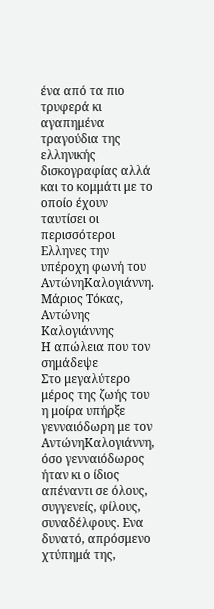ένα από τα πιο τρυφερά κι αγαπημένα τραγούδια της ελληνικής δισκογραφίας αλλά και το κομμάτι με το οποίο έχουν ταυτίσει οι περισσότεροι Ελληνες την υπέροχη φωνή του ΑντώνηΚαλογιάννη.
Μάριος Τόκας, Αντώνης Καλογιάννης
Η απώλεια που τον σημάδεψε
Στο μεγαλύτερο μέρος της ζωής του η μοίρα υπήρξε γενναιόδωρη με τον ΑντώνηΚαλογιάννη, όσο γενναιόδωρος ήταν κι ο ίδιος απέναντι σε όλους, συγγενείς, φίλους, συναδέλφους. Ενα δυνατό, απρόσμενο χτύπημά της,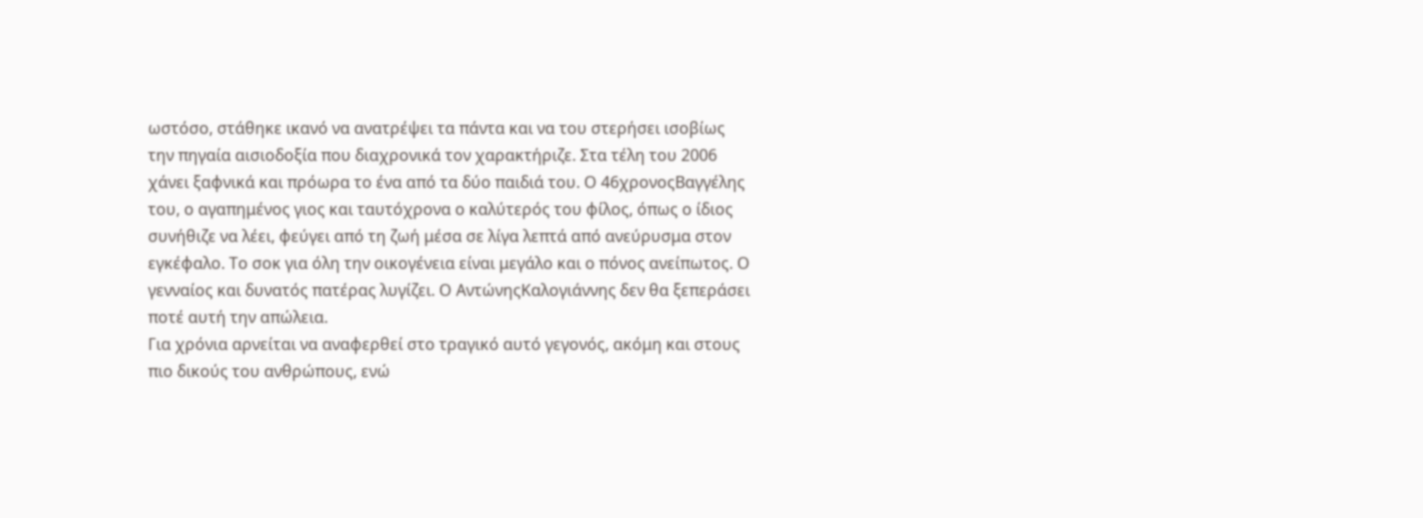ωστόσο, στάθηκε ικανό να ανατρέψει τα πάντα και να του στερήσει ισοβίως την πηγαία αισιοδοξία που διαχρονικά τον χαρακτήριζε. Στα τέλη του 2006 χάνει ξαφνικά και πρόωρα το ένα από τα δύο παιδιά του. Ο 46χρονοςΒαγγέλης του, ο αγαπημένος γιος και ταυτόχρονα ο καλύτερός του φίλος, όπως ο ίδιος συνήθιζε να λέει, φεύγει από τη ζωή μέσα σε λίγα λεπτά από ανεύρυσμα στον εγκέφαλο. Το σοκ για όλη την οικογένεια είναι μεγάλο και ο πόνος ανείπωτος. Ο γενναίος και δυνατός πατέρας λυγίζει. Ο ΑντώνηςΚαλογιάννης δεν θα ξεπεράσει ποτέ αυτή την απώλεια.
Για χρόνια αρνείται να αναφερθεί στο τραγικό αυτό γεγονός, ακόμη και στους πιο δικούς του ανθρώπους, ενώ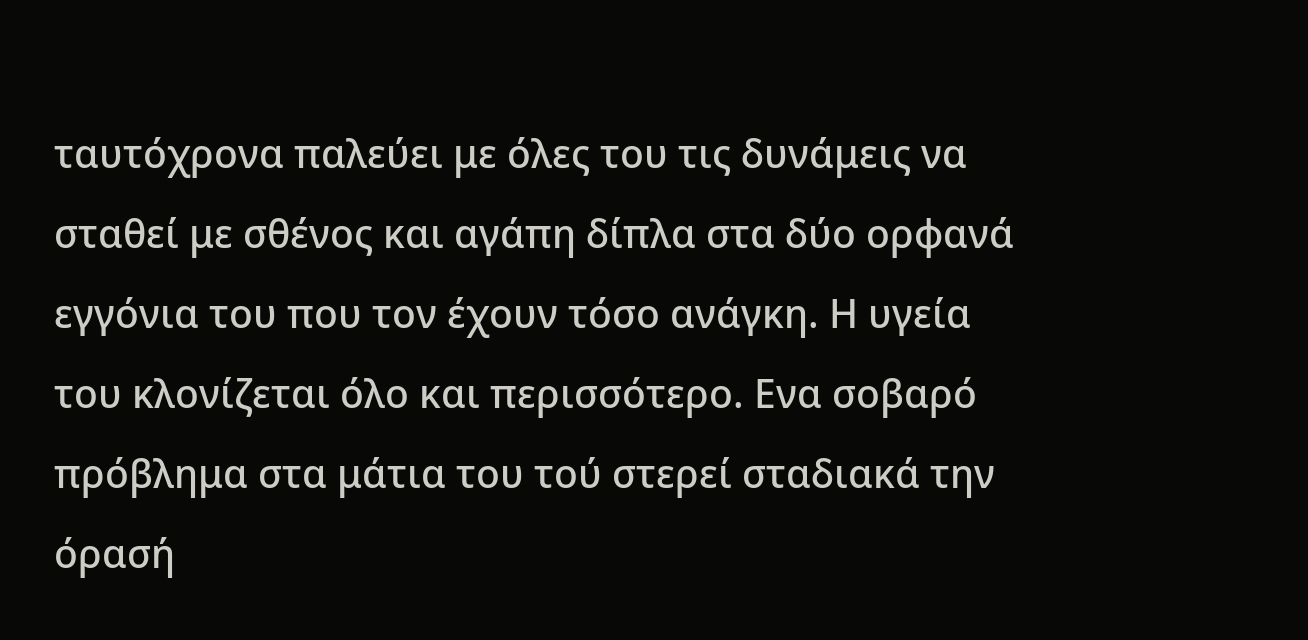ταυτόχρονα παλεύει με όλες του τις δυνάμεις να σταθεί με σθένος και αγάπη δίπλα στα δύο ορφανά εγγόνια του που τον έχουν τόσο ανάγκη. Η υγεία του κλονίζεται όλο και περισσότερο. Ενα σοβαρό πρόβλημα στα μάτια του τού στερεί σταδιακά την όρασή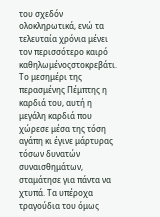του σχεδόν ολοκληρωτικά, ενώ τα τελευταία χρόνια μένει τον περισσότερο καιρό καθηλωμένοςστοκρεβάτι. Το μεσημέρι της περασμένης Πέμπτης η καρδιά του, αυτή η μεγάλη καρδιά που χώρεσε μέσα της τόση αγάπη κι έγινε μάρτυρας τόσων δυνατών συναισθημάτων, σταμάτησε για πάντα να χτυπά. Τα υπέροχα τραγούδια του όμως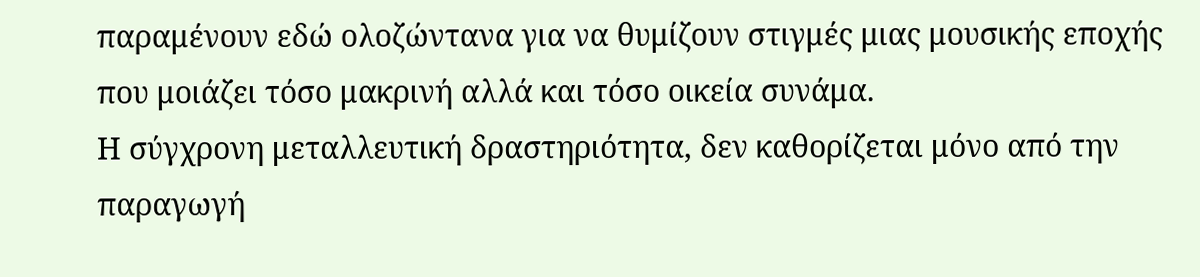παραμένουν εδώ ολοζώντανα για να θυμίζουν στιγμές μιας μουσικής εποχής που μοιάζει τόσο μακρινή αλλά και τόσο οικεία συνάμα.
Η σύγχρονη μεταλλευτική δραστηριότητα, δεν καθορίζεται μόνο από την παραγωγή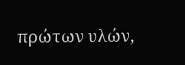πρώτων υλών,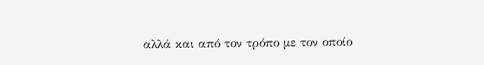αλλά και από τον τρόπο με τον οποίο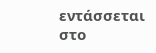εντάσσεται στο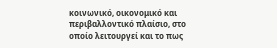κοινωνικό, οικονομικό και περιβαλλοντικό πλαίσιο, στο οποίο λειτουργεί και το πως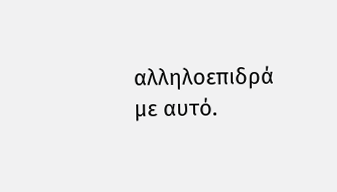αλληλοεπιδρά με αυτό.